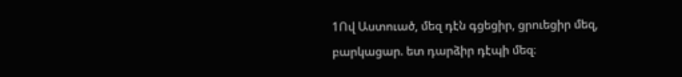1Ով Աստուած, մեզ դէն գցեցիր, ցրուեցիր մեզ, բարկացար. ետ դարձիր դէպի մեզ։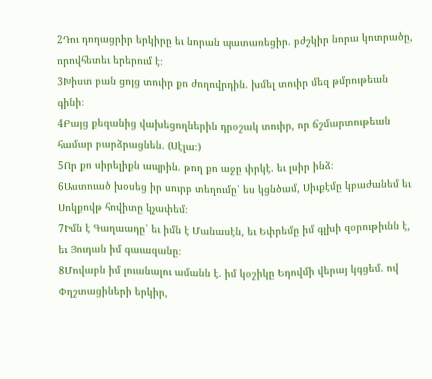2Դու դողացրիր երկիրը եւ նորան պատառեցիր. բժշկիր նորա կոտրածը, որովհետեւ երերում է։
3Խիստ բան ցոյց տուիր քո ժողովրդին. խմել տուիր մեզ թմրութեան գինի։
4Բայց քեզանից վախեցողներին դրօշակ տուիր, որ ճշմարտութեան համար բարձրացնեն. (Սէլա։)
5Որ քո սիրելիքն ապրին. թող քո աջը փրկէ. եւ լսիր ինձ։
6Աստուած խօսեց իր սուրբ տեղումը՝ ես կցնծամ, Սիւքէմը կբաժանեմ եւ Սոկքովթ հովիտը կչափեմ։
7Իմն է Գաղաադը՝ եւ իմն է Մանասէն, եւ Եփրեմը իմ գլխի զօրութիւնն է, եւ Յուդան իմ գաւազանը։
8Մովաբն իմ լուանալու ամանն է. իմ կօշիկը Եդովմի վերայ կգցեմ. ով Փղշտացիների երկիր,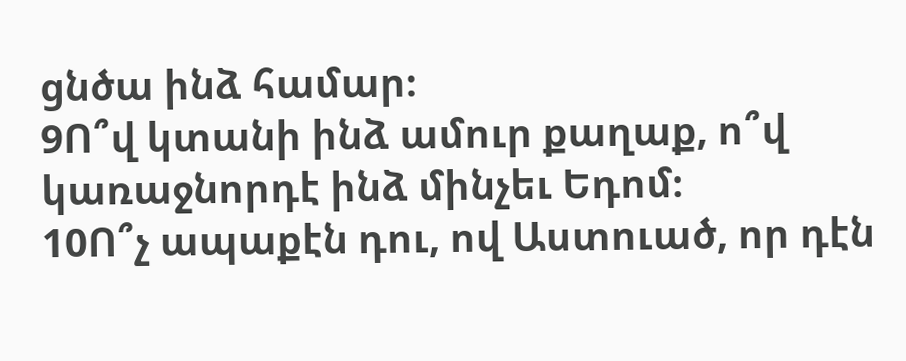ցնծա ինձ համար։
9Ո՞վ կտանի ինձ ամուր քաղաք, ո՞վ կառաջնորդէ ինձ մինչեւ Եդոմ։
10Ո՞չ ապաքէն դու, ով Աստուած, որ դէն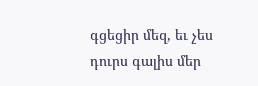գցեցիր մեզ, եւ չես դուրս գալիս մեր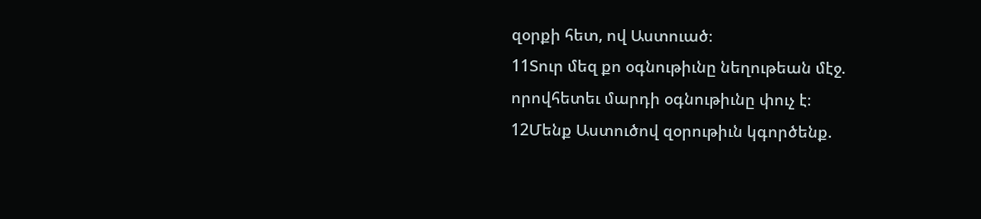զօրքի հետ, ով Աստուած։
11Տուր մեզ քո օգնութիւնը նեղութեան մէջ. որովհետեւ մարդի օգնութիւնը փուչ է։
12Մենք Աստուծով զօրութիւն կգործենք.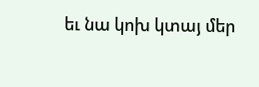եւ նա կոխ կտայ մեր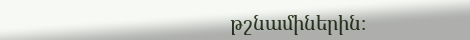թշնամիներին։